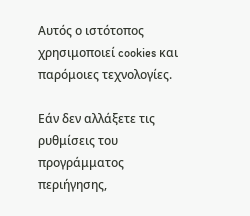Αυτός ο ιστότοπος χρησιμοποιεί cookies και παρόμοιες τεχνολογίες.

Εάν δεν αλλάξετε τις ρυθμίσεις του προγράμματος περιήγησης,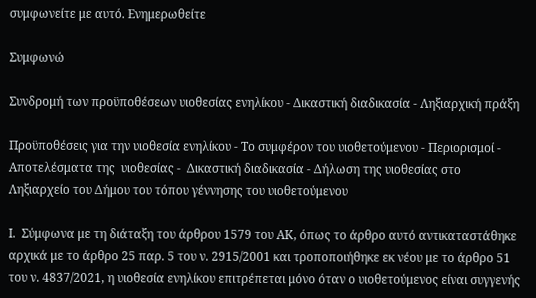συμφωνείτε με αυτό. Ενημερωθείτε

Συμφωνώ

Συνδρομή των προϋποθέσεων υιοθεσίας ενηλίκου - Δικαστική διαδικασία - Ληξιαρχική πράξη

Προϋποθέσεις για την υιοθεσία ενηλίκου - Το συμφέρον του υιοθετούμενου - Περιορισμοί - Αποτελέσματα της  υιοθεσίας -  Δικαστική διαδικασία - Δήλωση της υιοθεσίας στο Ληξιαρχείο του Δήμου του τόπου γέννησης του υιοθετούμενου

Ι.  Σύμφωνα με τη διάταξη του άρθρου 1579 του ΑΚ, όπως το άρθρο αυτό αντικαταστάθηκε αρχικά με το άρθρο 25 παρ. 5 του ν. 2915/2001 και τροποποιήθηκε εκ νέου με το άρθρο 51 του ν. 4837/2021, η υιοθεσία ενηλίκου επιτρέπεται μόνο όταν ο υιοθετούμενος είναι συγγενής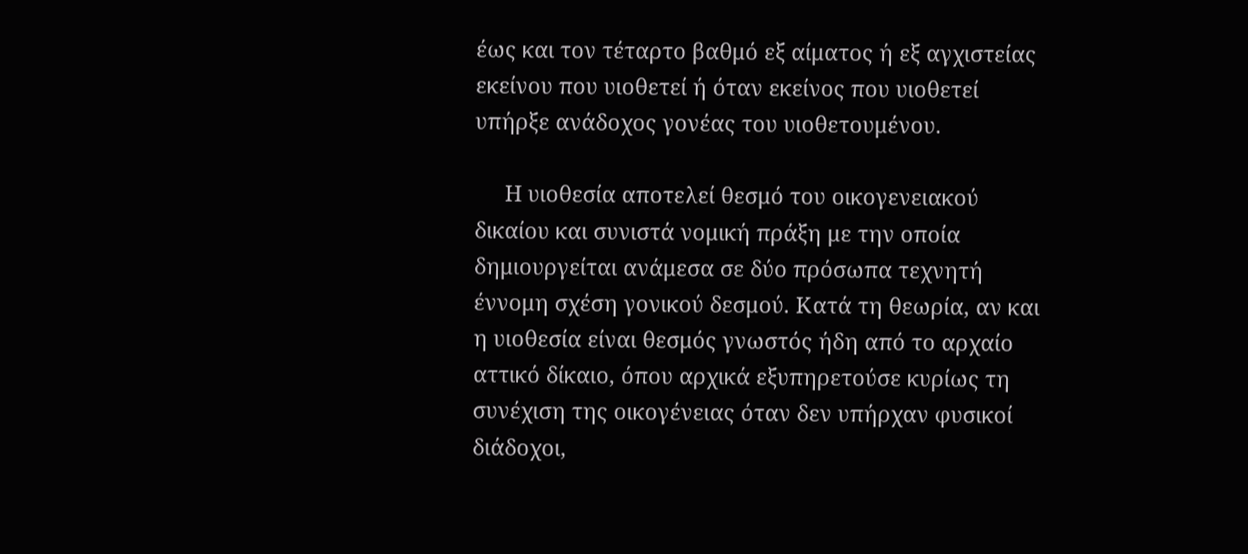έως και τον τέταρτο βαθμό εξ αίματος ή εξ αγχιστείας εκείνου που υιοθετεί ή όταν εκείνος που υιοθετεί υπήρξε ανάδοχος γονέας του υιοθετουμένου.

     Η υιοθεσία αποτελεί θεσμό του οικογενειακού δικαίου και συνιστά νομική πράξη με την οποία δημιουργείται ανάμεσα σε δύο πρόσωπα τεχνητή έννομη σχέση γονικού δεσμού. Κατά τη θεωρία, αν και η υιοθεσία είναι θεσμός γνωστός ήδη από το αρχαίο αττικό δίκαιο, όπου αρχικά εξυπηρετούσε κυρίως τη συνέχιση της οικογένειας όταν δεν υπήρχαν φυσικοί διάδοχοι,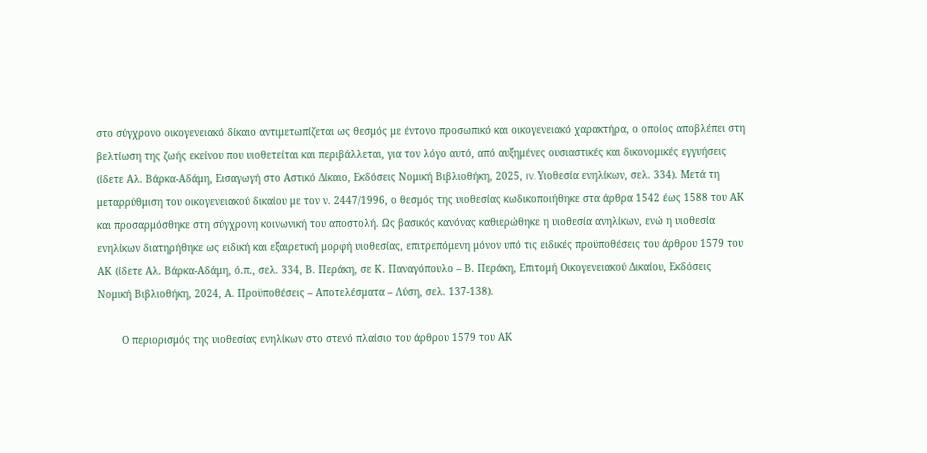στο σύγχρονο οικογενειακό δίκαιο αντιμετωπίζεται ως θεσμός με έντονο προσωπικό και οικογενειακό χαρακτήρα, ο οποίος αποβλέπει στη βελτίωση της ζωής εκείνου που υιοθετείται και περιβάλλεται, για τον λόγο αυτό, από αυξημένες ουσιαστικές και δικονομικές εγγυήσεις (ίδετε Αλ. Βάρκα-Αδάμη, Εισαγωγή στο Αστικό Δίκαιο, Εκδόσεις Νομική Βιβλιοθήκη, 2025, IV. Υιοθεσία ενηλίκων, σελ. 334). Μετά τη μεταρρύθμιση του οικογενειακού δικαίου με τον ν. 2447/1996, ο θεσμός της υιοθεσίας κωδικοποιήθηκε στα άρθρα 1542 έως 1588 του ΑΚ και προσαρμόσθηκε στη σύγχρονη κοινωνική του αποστολή. Ως βασικός κανόνας καθιερώθηκε η υιοθεσία ανηλίκων, ενώ η υιοθεσία ενηλίκων διατηρήθηκε ως ειδική και εξαιρετική μορφή υιοθεσίας, επιτρεπόμενη μόνον υπό τις ειδικές προϋποθέσεις του άρθρου 1579 του ΑΚ (ίδετε Αλ. Βάρκα-Αδάμη, ό.π., σελ. 334, Β. Περάκη, σε Κ. Παναγόπουλο – Β. Περάκη, Επιτομή Οικογενειακού Δικαίου, Εκδόσεις Νομική Βιβλιοθήκη, 2024, Α. Προϋποθέσεις – Αποτελέσματα – Λύση, σελ. 137-138).

        Ο περιορισμός της υιοθεσίας ενηλίκων στο στενό πλαίσιο του άρθρου 1579 του ΑΚ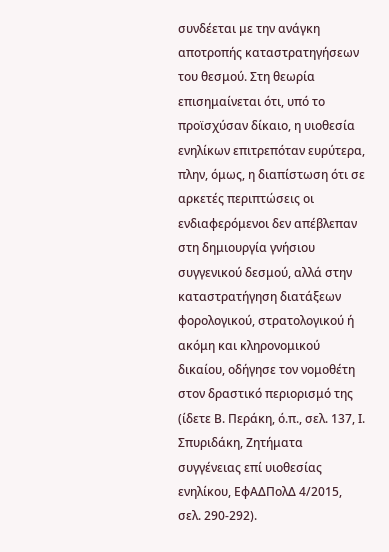συνδέεται με την ανάγκη αποτροπής καταστρατηγήσεων του θεσμού. Στη θεωρία επισημαίνεται ότι, υπό το προϊσχύσαν δίκαιο, η υιοθεσία ενηλίκων επιτρεπόταν ευρύτερα, πλην, όμως, η διαπίστωση ότι σε αρκετές περιπτώσεις οι ενδιαφερόμενοι δεν απέβλεπαν στη δημιουργία γνήσιου συγγενικού δεσμού, αλλά στην καταστρατήγηση διατάξεων φορολογικού, στρατολογικού ή ακόμη και κληρονομικού δικαίου, οδήγησε τον νομοθέτη στον δραστικό περιορισμό της (ίδετε Β. Περάκη, ό.π., σελ. 137, Ι. Σπυριδάκη, Ζητήματα συγγένειας επί υιοθεσίας ενηλίκου, ΕφΑΔΠολΔ 4/2015, σελ. 290-292).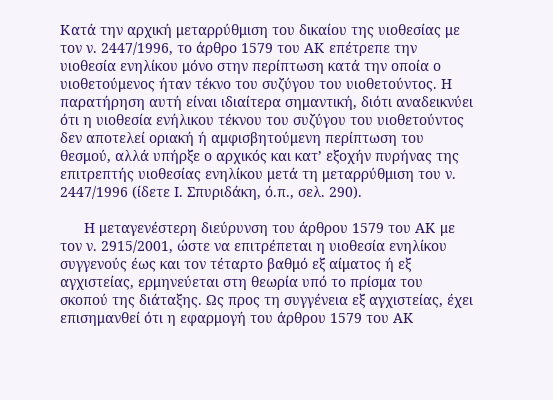Κατά την αρχική μεταρρύθμιση του δικαίου της υιοθεσίας με τον ν. 2447/1996, το άρθρο 1579 του ΑΚ επέτρεπε την υιοθεσία ενηλίκου μόνο στην περίπτωση κατά την οποία ο υιοθετούμενος ήταν τέκνο του συζύγου του υιοθετούντος. Η παρατήρηση αυτή είναι ιδιαίτερα σημαντική, διότι αναδεικνύει ότι η υιοθεσία ενήλικου τέκνου του συζύγου του υιοθετούντος δεν αποτελεί οριακή ή αμφισβητούμενη περίπτωση του θεσμού, αλλά υπήρξε ο αρχικός και κατ’ εξοχήν πυρήνας της επιτρεπτής υιοθεσίας ενηλίκου μετά τη μεταρρύθμιση του ν. 2447/1996 (ίδετε Ι. Σπυριδάκη, ό.π., σελ. 290).

      Η μεταγενέστερη διεύρυνση του άρθρου 1579 του ΑΚ με τον ν. 2915/2001, ώστε να επιτρέπεται η υιοθεσία ενηλίκου συγγενούς έως και τον τέταρτο βαθμό εξ αίματος ή εξ αγχιστείας, ερμηνεύεται στη θεωρία υπό το πρίσμα του σκοπού της διάταξης. Ως προς τη συγγένεια εξ αγχιστείας, έχει επισημανθεί ότι η εφαρμογή του άρθρου 1579 του ΑΚ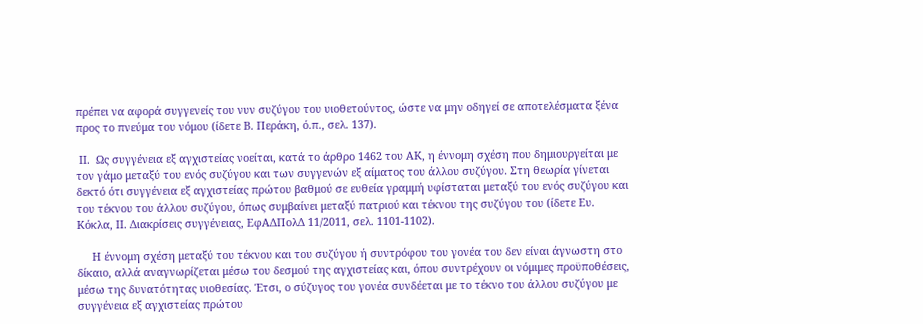πρέπει να αφορά συγγενείς του νυν συζύγου του υιοθετούντος, ώστε να μην οδηγεί σε αποτελέσματα ξένα προς το πνεύμα του νόμου (ίδετε Β. Περάκη, ό.π., σελ. 137).

 ΙΙ.  Ως συγγένεια εξ αγχιστείας νοείται, κατά το άρθρο 1462 του ΑΚ, η έννομη σχέση που δημιουργείται με τον γάμο μεταξύ του ενός συζύγου και των συγγενών εξ αίματος του άλλου συζύγου. Στη θεωρία γίνεται δεκτό ότι συγγένεια εξ αγχιστείας πρώτου βαθμού σε ευθεία γραμμή υφίσταται μεταξύ του ενός συζύγου και του τέκνου του άλλου συζύγου, όπως συμβαίνει μεταξύ πατριού και τέκνου της συζύγου του (ίδετε Ευ. Κόκλα, ΙΙ. Διακρίσεις συγγένειας, ΕφΑΔΠολΔ 11/2011, σελ. 1101-1102).

     Η έννομη σχέση μεταξύ του τέκνου και του συζύγου ή συντρόφου του γονέα του δεν είναι άγνωστη στο δίκαιο, αλλά αναγνωρίζεται μέσω του δεσμού της αγχιστείας και, όπου συντρέχουν οι νόμιμες προϋποθέσεις, μέσω της δυνατότητας υιοθεσίας. Έτσι, ο σύζυγος του γονέα συνδέεται με το τέκνο του άλλου συζύγου με συγγένεια εξ αγχιστείας πρώτου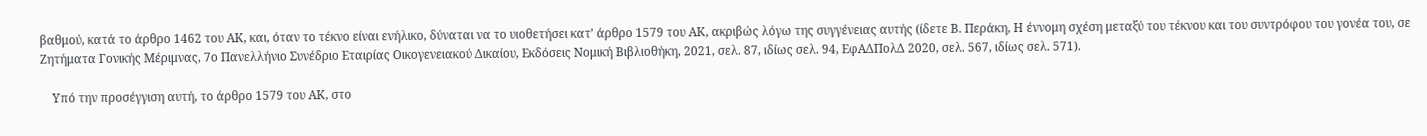βαθμού, κατά το άρθρο 1462 του ΑΚ, και, όταν το τέκνο είναι ενήλικο, δύναται να το υιοθετήσει κατ’ άρθρο 1579 του ΑΚ, ακριβώς λόγω της συγγένειας αυτής (ίδετε Β. Περάκη, Η έννομη σχέση μεταξύ του τέκνου και του συντρόφου του γονέα του, σε Ζητήματα Γονικής Μέριμνας, 7ο Πανελλήνιο Συνέδριο Εταιρίας Οικογενειακού Δικαίου, Εκδόσεις Νομική Βιβλιοθήκη, 2021, σελ. 87, ιδίως σελ. 94, ΕφΑΔΠολΔ 2020, σελ. 567, ιδίως σελ. 571).

    Υπό την προσέγγιση αυτή, το άρθρο 1579 του ΑΚ, στο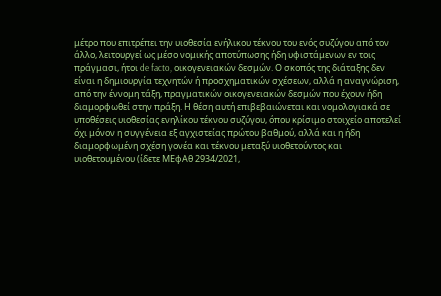μέτρο που επιτρέπει την υιοθεσία ενήλικου τέκνου του ενός συζύγου από τον άλλο, λειτουργεί ως μέσο νομικής αποτύπωσης ήδη υφιστάμενων εν τοις πράγμασι, ήτοι de facto, οικογενειακών δεσμών. Ο σκοπός της διάταξης δεν είναι η δημιουργία τεχνητών ή προσχηματικών σχέσεων, αλλά η αναγνώριση, από την έννομη τάξη, πραγματικών οικογενειακών δεσμών που έχουν ήδη διαμορφωθεί στην πράξη. Η θέση αυτή επιβεβαιώνεται και νομολογιακά σε υποθέσεις υιοθεσίας ενηλίκου τέκνου συζύγου, όπου κρίσιμο στοιχείο αποτελεί όχι μόνον η συγγένεια εξ αγχιστείας πρώτου βαθμού, αλλά και η ήδη διαμορφωμένη σχέση γονέα και τέκνου μεταξύ υιοθετούντος και υιοθετουμένου (ίδετε ΜΕφΑθ 2934/2021,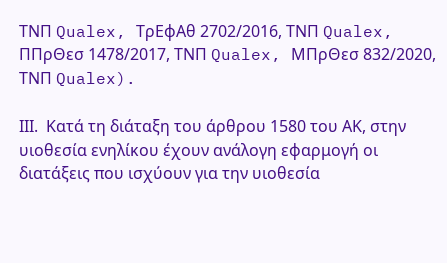ΤΝΠ Qualex, ΤρΕφΑθ 2702/2016, ΤΝΠ Qualex, ΠΠρΘεσ 1478/2017, ΤΝΠ Qualex, ΜΠρΘεσ 832/2020, ΤΝΠ Qualex).

ΙΙΙ.  Κατά τη διάταξη του άρθρου 1580 του ΑΚ, στην υιοθεσία ενηλίκου έχουν ανάλογη εφαρμογή οι διατάξεις που ισχύουν για την υιοθεσία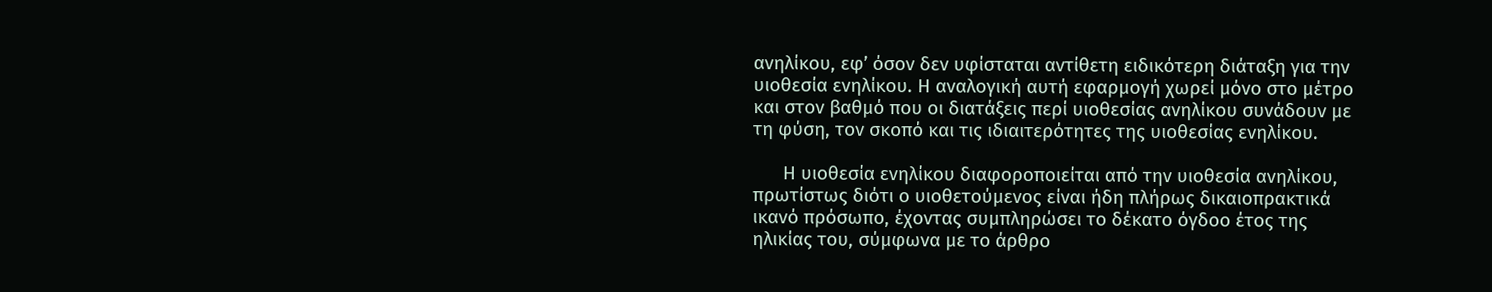ανηλίκου, εφ’ όσον δεν υφίσταται αντίθετη ειδικότερη διάταξη για την υιοθεσία ενηλίκου. Η αναλογική αυτή εφαρμογή χωρεί μόνο στο μέτρο και στον βαθμό που οι διατάξεις περί υιοθεσίας ανηλίκου συνάδουν με τη φύση, τον σκοπό και τις ιδιαιτερότητες της υιοθεσίας ενηλίκου.

      Η υιοθεσία ενηλίκου διαφοροποιείται από την υιοθεσία ανηλίκου, πρωτίστως διότι ο υιοθετούμενος είναι ήδη πλήρως δικαιοπρακτικά ικανό πρόσωπο, έχοντας συμπληρώσει το δέκατο όγδοο έτος της ηλικίας του, σύμφωνα με το άρθρο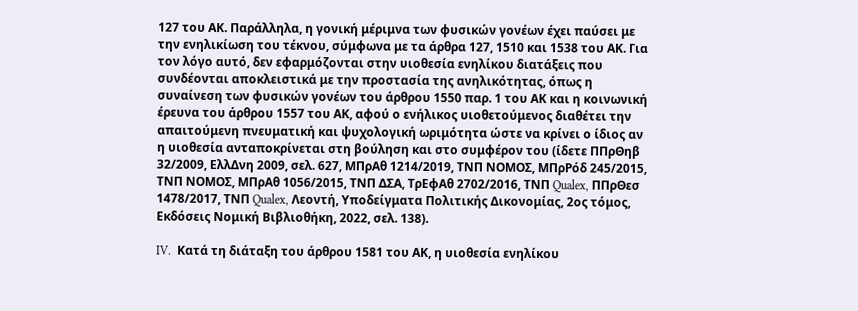127 του ΑΚ. Παράλληλα, η γονική μέριμνα των φυσικών γονέων έχει παύσει με την ενηλικίωση του τέκνου, σύμφωνα με τα άρθρα 127, 1510 και 1538 του ΑΚ. Για τον λόγο αυτό, δεν εφαρμόζονται στην υιοθεσία ενηλίκου διατάξεις που συνδέονται αποκλειστικά με την προστασία της ανηλικότητας, όπως η συναίνεση των φυσικών γονέων του άρθρου 1550 παρ. 1 του ΑΚ και η κοινωνική έρευνα του άρθρου 1557 του ΑΚ, αφού ο ενήλικος υιοθετούμενος διαθέτει την απαιτούμενη πνευματική και ψυχολογική ωριμότητα ώστε να κρίνει ο ίδιος αν η υιοθεσία ανταποκρίνεται στη βούληση και στο συμφέρον του (ίδετε ΠΠρΘηβ 32/2009, ΕλλΔνη 2009, σελ. 627, ΜΠρΑθ 1214/2019, ΤΝΠ ΝΟΜΟΣ, ΜΠρΡόδ 245/2015, ΤΝΠ ΝΟΜΟΣ, ΜΠρΑθ 1056/2015, ΤΝΠ ΔΣΑ, ΤρΕφΑθ 2702/2016, ΤΝΠ Qualex, ΠΠρΘεσ 1478/2017, ΤΝΠ Qualex, Λεοντή, Υποδείγματα Πολιτικής Δικονομίας, 2ος τόμος, Εκδόσεις Νομική Βιβλιοθήκη, 2022, σελ. 138).

IV.  Κατά τη διάταξη του άρθρου 1581 του ΑΚ, η υιοθεσία ενηλίκου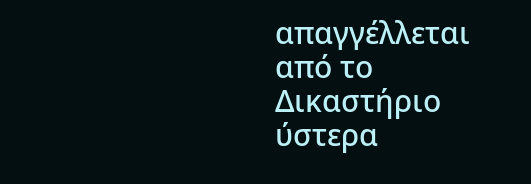απαγγέλλεται από το Δικαστήριο ύστερα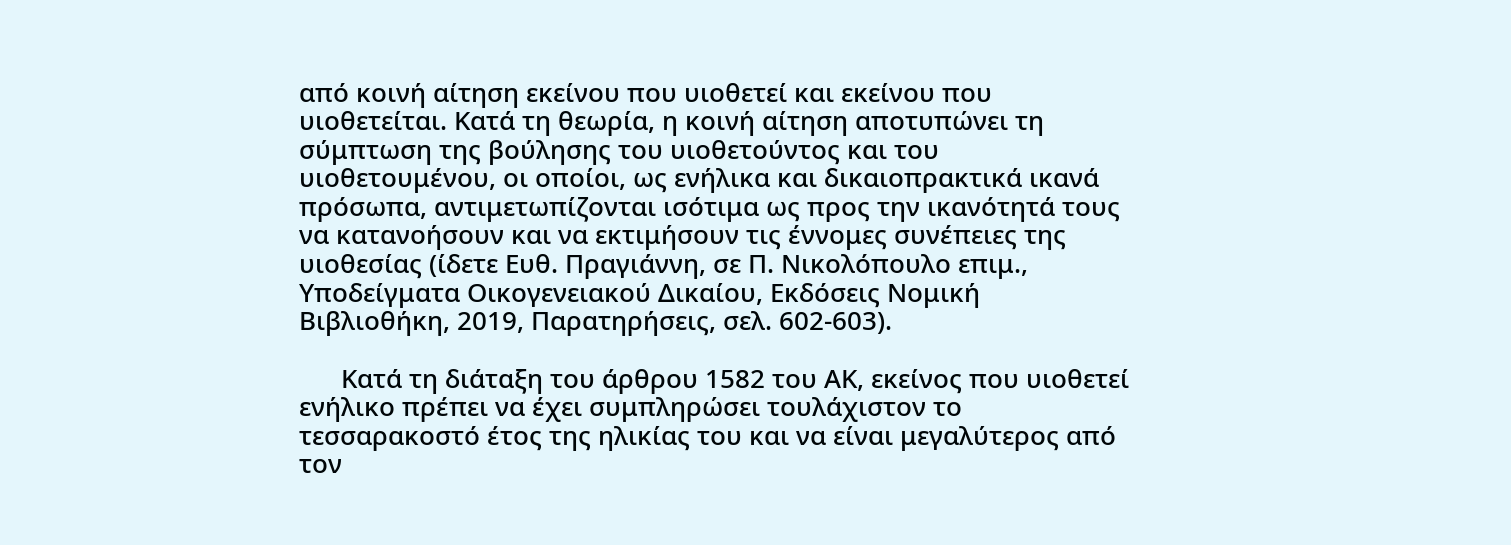από κοινή αίτηση εκείνου που υιοθετεί και εκείνου που υιοθετείται. Κατά τη θεωρία, η κοινή αίτηση αποτυπώνει τη σύμπτωση της βούλησης του υιοθετούντος και του υιοθετουμένου, οι οποίοι, ως ενήλικα και δικαιοπρακτικά ικανά πρόσωπα, αντιμετωπίζονται ισότιμα ως προς την ικανότητά τους να κατανοήσουν και να εκτιμήσουν τις έννομες συνέπειες της υιοθεσίας (ίδετε Ευθ. Πραγιάννη, σε Π. Νικολόπουλο επιμ., Υποδείγματα Οικογενειακού Δικαίου, Εκδόσεις Νομική Βιβλιοθήκη, 2019, Παρατηρήσεις, σελ. 602-603).

      Κατά τη διάταξη του άρθρου 1582 του ΑΚ, εκείνος που υιοθετεί ενήλικο πρέπει να έχει συμπληρώσει τουλάχιστον το τεσσαρακοστό έτος της ηλικίας του και να είναι μεγαλύτερος από τον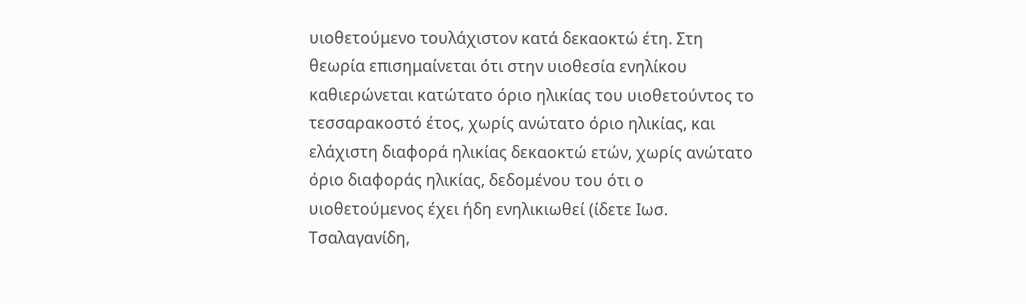υιοθετούμενο τουλάχιστον κατά δεκαοκτώ έτη. Στη θεωρία επισημαίνεται ότι στην υιοθεσία ενηλίκου καθιερώνεται κατώτατο όριο ηλικίας του υιοθετούντος το τεσσαρακοστό έτος, χωρίς ανώτατο όριο ηλικίας, και ελάχιστη διαφορά ηλικίας δεκαοκτώ ετών, χωρίς ανώτατο όριο διαφοράς ηλικίας, δεδομένου του ότι ο υιοθετούμενος έχει ήδη ενηλικιωθεί (ίδετε Ιωσ. Τσαλαγανίδη,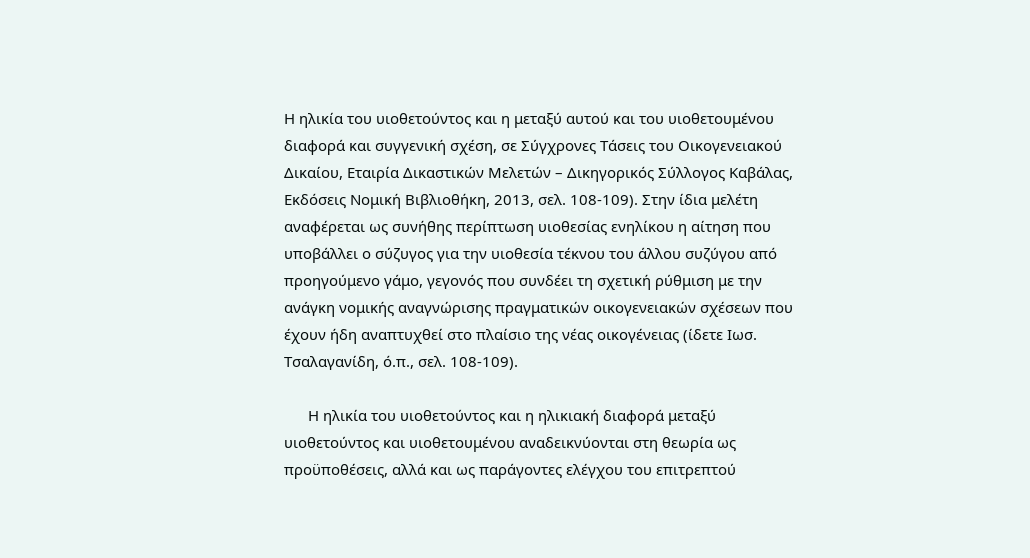Η ηλικία του υιοθετούντος και η μεταξύ αυτού και του υιοθετουμένου διαφορά και συγγενική σχέση, σε Σύγχρονες Τάσεις του Οικογενειακού Δικαίου, Εταιρία Δικαστικών Μελετών – Δικηγορικός Σύλλογος Καβάλας, Εκδόσεις Νομική Βιβλιοθήκη, 2013, σελ. 108-109). Στην ίδια μελέτη αναφέρεται ως συνήθης περίπτωση υιοθεσίας ενηλίκου η αίτηση που υποβάλλει ο σύζυγος για την υιοθεσία τέκνου του άλλου συζύγου από προηγούμενο γάμο, γεγονός που συνδέει τη σχετική ρύθμιση με την ανάγκη νομικής αναγνώρισης πραγματικών οικογενειακών σχέσεων που έχουν ήδη αναπτυχθεί στο πλαίσιο της νέας οικογένειας (ίδετε Ιωσ. Τσαλαγανίδη, ό.π., σελ. 108-109).

      Η ηλικία του υιοθετούντος και η ηλικιακή διαφορά μεταξύ υιοθετούντος και υιοθετουμένου αναδεικνύονται στη θεωρία ως προϋποθέσεις, αλλά και ως παράγοντες ελέγχου του επιτρεπτού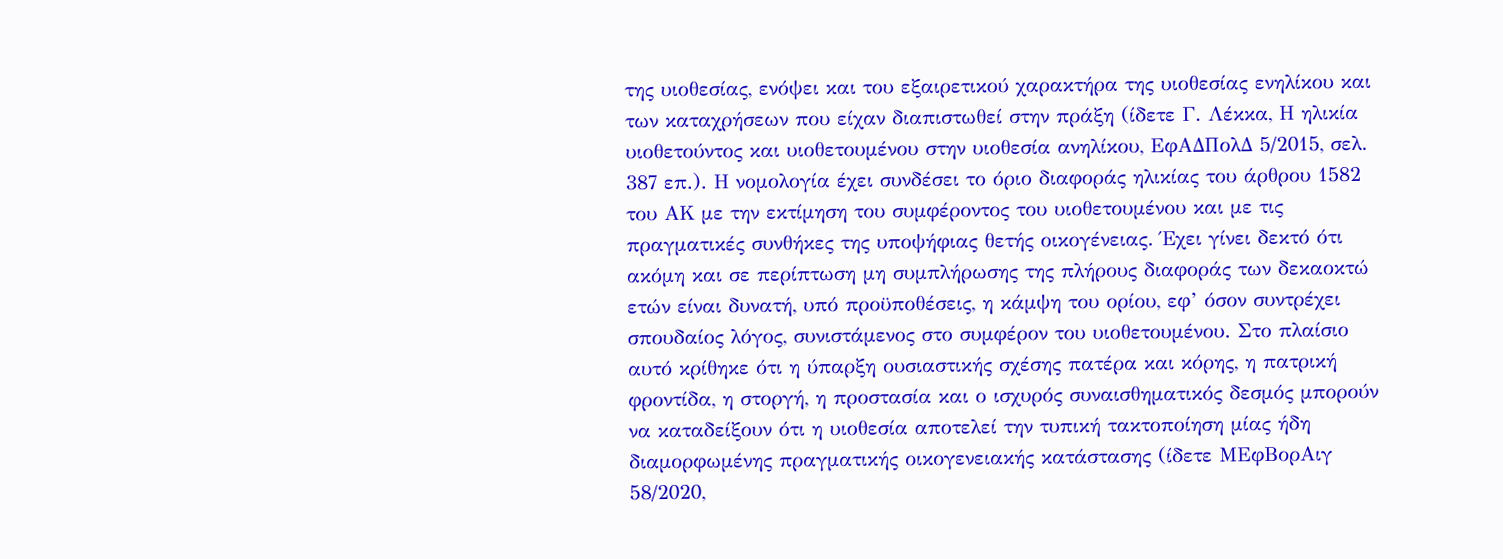της υιοθεσίας, ενόψει και του εξαιρετικού χαρακτήρα της υιοθεσίας ενηλίκου και των καταχρήσεων που είχαν διαπιστωθεί στην πράξη (ίδετε Γ. Λέκκα, Η ηλικία υιοθετούντος και υιοθετουμένου στην υιοθεσία ανηλίκου, ΕφΑΔΠολΔ 5/2015, σελ. 387 επ.). Η νομολογία έχει συνδέσει το όριο διαφοράς ηλικίας του άρθρου 1582 του ΑΚ με την εκτίμηση του συμφέροντος του υιοθετουμένου και με τις πραγματικές συνθήκες της υποψήφιας θετής οικογένειας. Έχει γίνει δεκτό ότι ακόμη και σε περίπτωση μη συμπλήρωσης της πλήρους διαφοράς των δεκαοκτώ ετών είναι δυνατή, υπό προϋποθέσεις, η κάμψη του ορίου, εφ’ όσον συντρέχει σπουδαίος λόγος, συνιστάμενος στο συμφέρον του υιοθετουμένου. Στο πλαίσιο αυτό κρίθηκε ότι η ύπαρξη ουσιαστικής σχέσης πατέρα και κόρης, η πατρική φροντίδα, η στοργή, η προστασία και ο ισχυρός συναισθηματικός δεσμός μπορούν να καταδείξουν ότι η υιοθεσία αποτελεί την τυπική τακτοποίηση μίας ήδη διαμορφωμένης πραγματικής οικογενειακής κατάστασης (ίδετε ΜΕφΒορΑιγ 58/2020,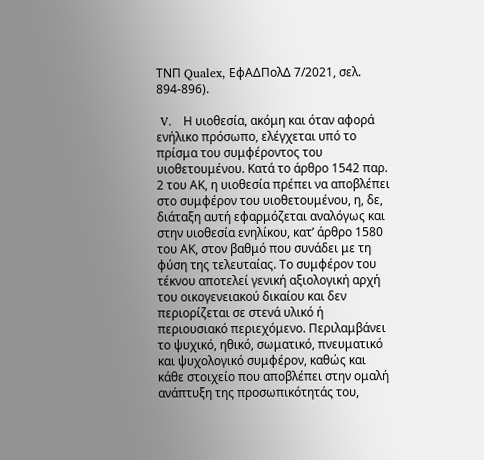ΤΝΠ Qualex, ΕφΑΔΠολΔ 7/2021, σελ. 894-896).

 V.   Η υιοθεσία, ακόμη και όταν αφορά ενήλικο πρόσωπο, ελέγχεται υπό το πρίσμα του συμφέροντος του υιοθετουμένου. Κατά το άρθρο 1542 παρ. 2 του ΑΚ, η υιοθεσία πρέπει να αποβλέπει στο συμφέρον του υιοθετουμένου, η, δε, διάταξη αυτή εφαρμόζεται αναλόγως και στην υιοθεσία ενηλίκου, κατ’ άρθρο 1580 του ΑΚ, στον βαθμό που συνάδει με τη φύση της τελευταίας. Το συμφέρον του τέκνου αποτελεί γενική αξιολογική αρχή του οικογενειακού δικαίου και δεν περιορίζεται σε στενά υλικό ή περιουσιακό περιεχόμενο. Περιλαμβάνει το ψυχικό, ηθικό, σωματικό, πνευματικό και ψυχολογικό συμφέρον, καθώς και κάθε στοιχείο που αποβλέπει στην ομαλή ανάπτυξη της προσωπικότητάς του,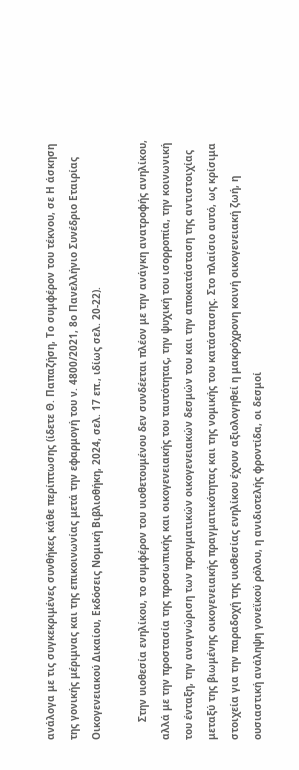ανάλογα με τις συγκεκριμένες συνθήκες κάθε περίπτωσης (ίδετε Θ. Παπαζήση, Το συμφέρον του τέκνου, σε Η άσκηση της γονικής μέριμνας και της επικοινωνίας μετά την εφαρμογή του ν. 4800/2021, 8ο Πανελλήνιο Συνέδριο Εταιρίας Οικογενειακού Δικαίου, Εκδόσεις Νομική Βιβλιοθήκη, 2024, σελ. 17 επ., ιδίως σελ. 20-22).

      Στην υιοθεσία ενηλίκου, το συμφέρον του υιοθετουμένου δεν συνδέεται πλέον με την ανάγκη ανατροφής ανηλίκου, αλλά με την προστασία της προσωπικής και οικογενειακής του ταυτότητας, την ψυχική του ισορροπία, την κοινωνική του ένταξη, την αναγνώριση των πραγματικών οικογενειακών δεσμών του και την αποκατάσταση της αντιστοιχίας μεταξύ της βιωμένης οικογενειακής πραγματικότητας και της νομικής του κατάστασης. Στο πλαίσιο αυτό, ως κρίσιμα στοιχεία για την παραδοχή της υιοθεσίας ενηλίκου έχουν αξιολογηθεί η μακρόχρονη κοινή οικογενειακή ζωή, η ουσιαστική ανάληψη γονεϊκού ρόλου, η ανιδιοτελής φροντίδα, οι δεσμοί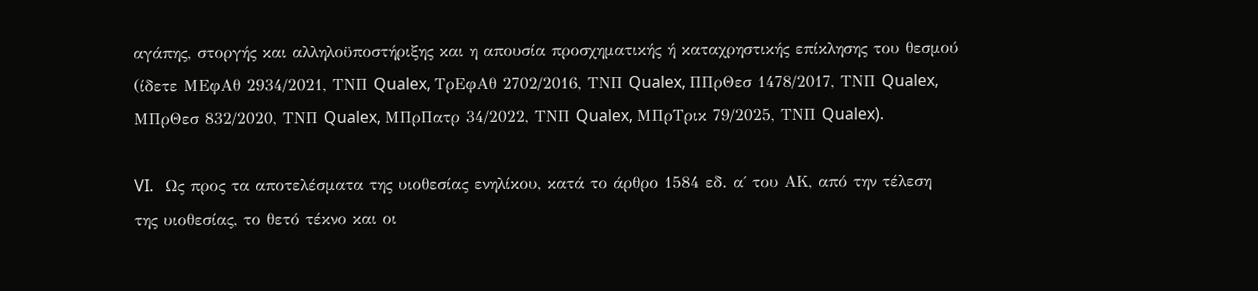αγάπης, στοργής και αλληλοϋποστήριξης και η απουσία προσχηματικής ή καταχρηστικής επίκλησης του θεσμού (ίδετε ΜΕφΑθ 2934/2021, ΤΝΠ Qualex, ΤρΕφΑθ 2702/2016, ΤΝΠ Qualex, ΠΠρΘεσ 1478/2017, ΤΝΠ Qualex, ΜΠρΘεσ 832/2020, ΤΝΠ Qualex, ΜΠρΠατρ 34/2022, ΤΝΠ Qualex, ΜΠρΤρικ 79/2025, ΤΝΠ Qualex).

VI.   Ως προς τα αποτελέσματα της υιοθεσίας ενηλίκου, κατά το άρθρο 1584 εδ. α΄ του ΑΚ, από την τέλεση της υιοθεσίας, το θετό τέκνο και οι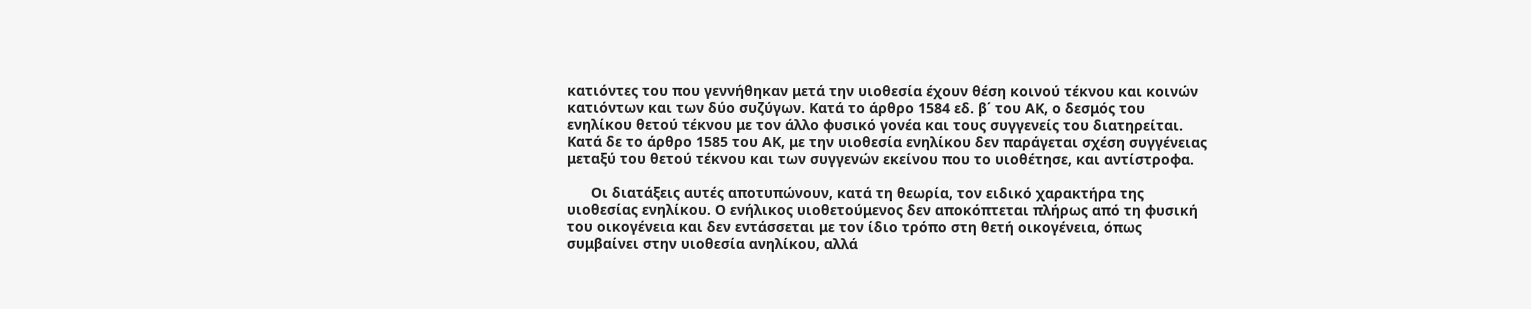κατιόντες του που γεννήθηκαν μετά την υιοθεσία έχουν θέση κοινού τέκνου και κοινών κατιόντων και των δύο συζύγων. Κατά το άρθρο 1584 εδ. β΄ του ΑΚ, ο δεσμός του ενηλίκου θετού τέκνου με τον άλλο φυσικό γονέα και τους συγγενείς του διατηρείται. Κατά δε το άρθρο 1585 του ΑΚ, με την υιοθεσία ενηλίκου δεν παράγεται σχέση συγγένειας μεταξύ του θετού τέκνου και των συγγενών εκείνου που το υιοθέτησε, και αντίστροφα.

      Οι διατάξεις αυτές αποτυπώνουν, κατά τη θεωρία, τον ειδικό χαρακτήρα της υιοθεσίας ενηλίκου. Ο ενήλικος υιοθετούμενος δεν αποκόπτεται πλήρως από τη φυσική του οικογένεια και δεν εντάσσεται με τον ίδιο τρόπο στη θετή οικογένεια, όπως συμβαίνει στην υιοθεσία ανηλίκου, αλλά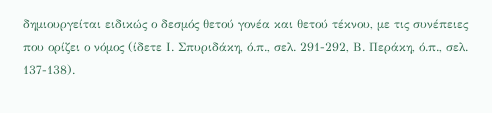δημιουργείται ειδικώς ο δεσμός θετού γονέα και θετού τέκνου, με τις συνέπειες που ορίζει ο νόμος (ίδετε Ι. Σπυριδάκη, ό.π., σελ. 291-292, Β. Περάκη, ό.π., σελ. 137-138).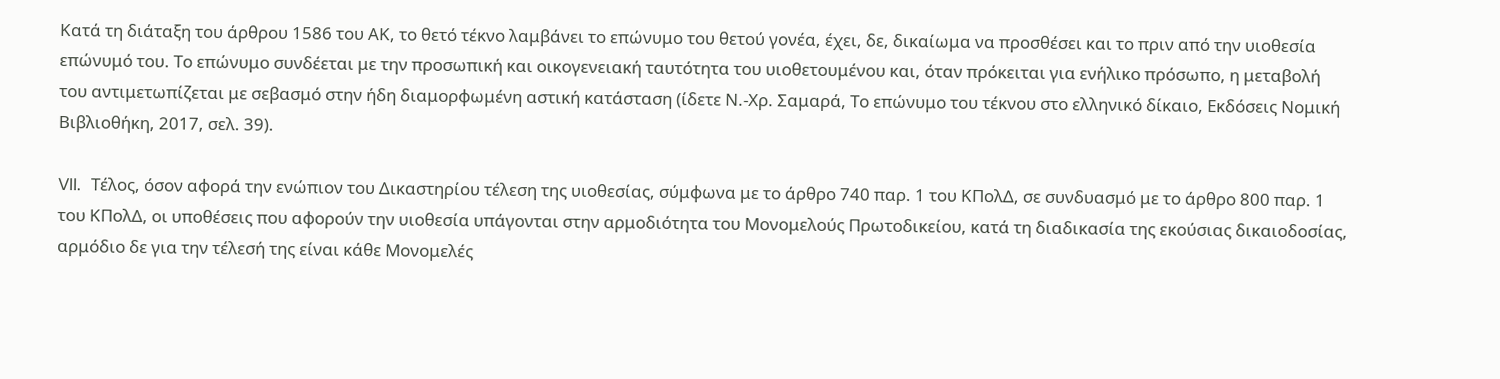Κατά τη διάταξη του άρθρου 1586 του ΑΚ, το θετό τέκνο λαμβάνει το επώνυμο του θετού γονέα, έχει, δε, δικαίωμα να προσθέσει και το πριν από την υιοθεσία επώνυμό του. Το επώνυμο συνδέεται με την προσωπική και οικογενειακή ταυτότητα του υιοθετουμένου και, όταν πρόκειται για ενήλικο πρόσωπο, η μεταβολή του αντιμετωπίζεται με σεβασμό στην ήδη διαμορφωμένη αστική κατάσταση (ίδετε Ν.-Χρ. Σαμαρά, Το επώνυμο του τέκνου στο ελληνικό δίκαιο, Εκδόσεις Νομική Βιβλιοθήκη, 2017, σελ. 39).

VII.  Τέλος, όσον αφορά την ενώπιον του Δικαστηρίου τέλεση της υιοθεσίας, σύμφωνα με το άρθρο 740 παρ. 1 του ΚΠολΔ, σε συνδυασμό με το άρθρο 800 παρ. 1 του ΚΠολΔ, οι υποθέσεις που αφορούν την υιοθεσία υπάγονται στην αρμοδιότητα του Μονομελούς Πρωτοδικείου, κατά τη διαδικασία της εκούσιας δικαιοδοσίας, αρμόδιο δε για την τέλεσή της είναι κάθε Μονομελές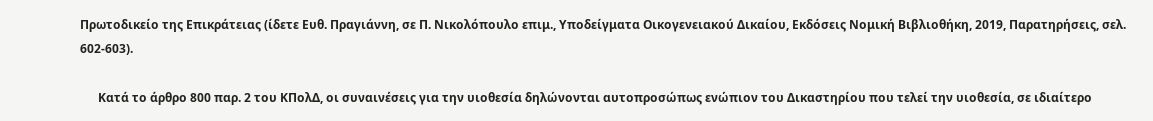Πρωτοδικείο της Επικράτειας (ίδετε Ευθ. Πραγιάννη, σε Π. Νικολόπουλο επιμ., Υποδείγματα Οικογενειακού Δικαίου, Εκδόσεις Νομική Βιβλιοθήκη, 2019, Παρατηρήσεις, σελ. 602-603).

      Κατά το άρθρο 800 παρ. 2 του ΚΠολΔ, οι συναινέσεις για την υιοθεσία δηλώνονται αυτοπροσώπως ενώπιον του Δικαστηρίου που τελεί την υιοθεσία, σε ιδιαίτερο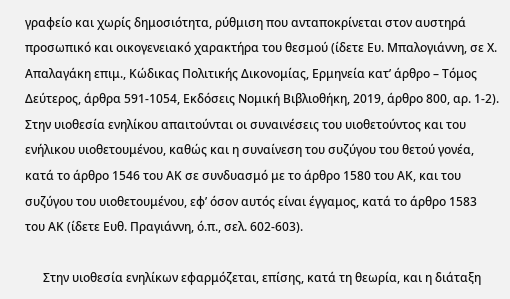γραφείο και χωρίς δημοσιότητα, ρύθμιση που ανταποκρίνεται στον αυστηρά προσωπικό και οικογενειακό χαρακτήρα του θεσμού (ίδετε Ευ. Μπαλογιάννη, σε Χ. Απαλαγάκη επιμ., Κώδικας Πολιτικής Δικονομίας, Ερμηνεία κατ’ άρθρο – Τόμος Δεύτερος, άρθρα 591-1054, Εκδόσεις Νομική Βιβλιοθήκη, 2019, άρθρο 800, αρ. 1-2). Στην υιοθεσία ενηλίκου απαιτούνται οι συναινέσεις του υιοθετούντος και του ενήλικου υιοθετουμένου, καθώς και η συναίνεση του συζύγου του θετού γονέα, κατά το άρθρο 1546 του ΑΚ σε συνδυασμό με το άρθρο 1580 του ΑΚ, και του συζύγου του υιοθετουμένου, εφ’ όσον αυτός είναι έγγαμος, κατά το άρθρο 1583 του ΑΚ (ίδετε Ευθ. Πραγιάννη, ό.π., σελ. 602-603).

      Στην υιοθεσία ενηλίκων εφαρμόζεται, επίσης, κατά τη θεωρία, και η διάταξη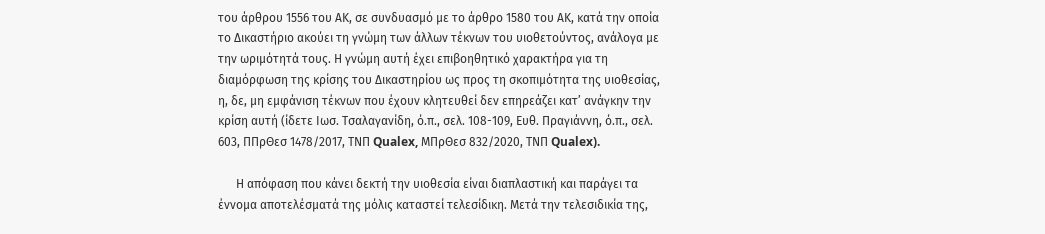του άρθρου 1556 του ΑΚ, σε συνδυασμό με το άρθρο 1580 του ΑΚ, κατά την οποία το Δικαστήριο ακούει τη γνώμη των άλλων τέκνων του υιοθετούντος, ανάλογα με την ωριμότητά τους. Η γνώμη αυτή έχει επιβοηθητικό χαρακτήρα για τη διαμόρφωση της κρίσης του Δικαστηρίου ως προς τη σκοπιμότητα της υιοθεσίας, η, δε, μη εμφάνιση τέκνων που έχουν κλητευθεί δεν επηρεάζει κατ’ ανάγκην την κρίση αυτή (ίδετε Ιωσ. Τσαλαγανίδη, ό.π., σελ. 108-109, Ευθ. Πραγιάννη, ό.π., σελ. 603, ΠΠρΘεσ 1478/2017, ΤΝΠ Qualex, ΜΠρΘεσ 832/2020, ΤΝΠ Qualex).

      Η απόφαση που κάνει δεκτή την υιοθεσία είναι διαπλαστική και παράγει τα έννομα αποτελέσματά της μόλις καταστεί τελεσίδικη. Μετά την τελεσιδικία της,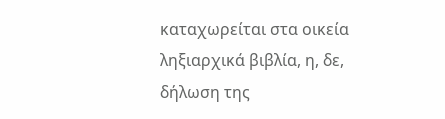καταχωρείται στα οικεία ληξιαρχικά βιβλία, η, δε, δήλωση της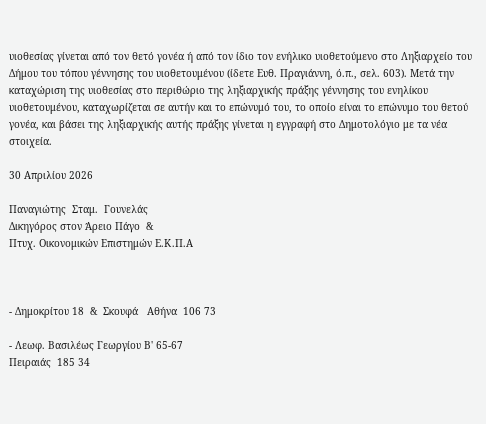υιοθεσίας γίνεται από τον θετό γονέα ή από τον ίδιο τον ενήλικο υιοθετούμενο στο Ληξιαρχείο του Δήμου του τόπου γέννησης του υιοθετουμένου (ίδετε Ευθ. Πραγιάννη, ό.π., σελ. 603). Μετά την καταχώριση της υιοθεσίας στο περιθώριο της ληξιαρχικής πράξης γέννησης του ενηλίκου υιοθετουμένου, καταχωρίζεται σε αυτήν και το επώνυμό του, το οποίο είναι το επώνυμο του θετού γονέα, και βάσει της ληξιαρχικής αυτής πράξης γίνεται η εγγραφή στο Δημοτολόγιο με τα νέα στοιχεία.

30 Απριλίου 2026

Παναγιώτης  Σταμ.  Γουνελάς
Δικηγόρος στον Άρειο Πάγο  &
Πτυχ. Οικονομικών Επιστημών Ε.Κ.Π.Α



- Δημοκρίτου 18  &  Σκουφά   Αθήνα  106 73

- Λεωφ. Βασιλέως Γεωργίου Β' 65-67
Πειραιάς  185 34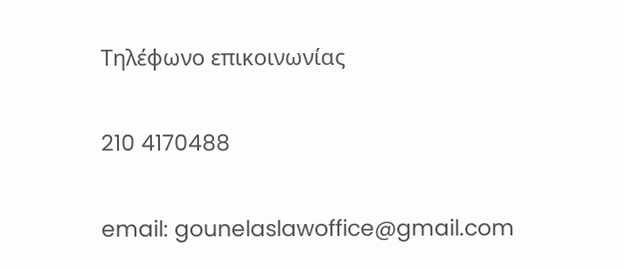Τηλέφωνο επικοινωνίας

210 4170488

email: gounelaslawoffice@gmail.com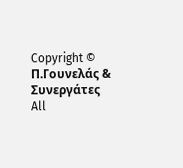Copyright © Π.Γουνελάς & Συνεργάτες All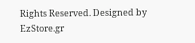Rights Reserved. Designed by EzStore.gr